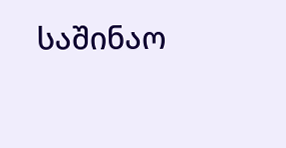საშინაო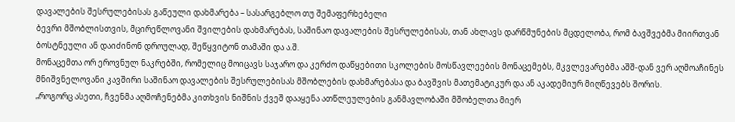დავალების შესრულებისას გაწეული დახმარება – სასარგებლო თუ შემაფერხებელი
ბევრი მშობლისთვის, მცირეწლოვანი შვილების დახმარებას, საშინაო დავალების შესრულებისას, თან ახლავს დარწმუნების მცდელობა, რომ ბავშვებმა მიირთვან ბოსტნეული ან დაიძინონ დროულად, შეწყვიტონ თამაში და ა.შ.
მონაცემთა ორ ეროვნულ ნაკრებში, რომელიც მოიცავს საჯარო და კერძო დაწყებითი სკოლების მოსწავლეების მონაცემებს, მკვლევარებმა აშშ-დან ვერ აღმოაჩინეს მნიშვნელოვანი კავშირი საშინაო დავალების შესრულებისას მშობლების დახმარებასა და ბავშვის მათემატიკურ და ან აკადემიურ მიღწევებს შორის.
„როგორც ასეთი, ჩვენმა აღმოჩენებმა კითხვის ნიშნის ქვეშ დააყენა ათწლეულების განმავლობაში მშობელთა მიერ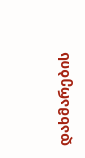დახმარების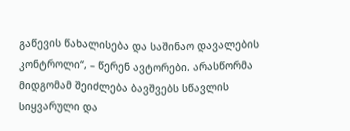გაწევის წახალისება და საშინაო დავალების კონტროლი“, – წერენ ავტორები. არასწორმა მიდგომამ შეიძლება ბავშვებს სწავლის სიყვარული და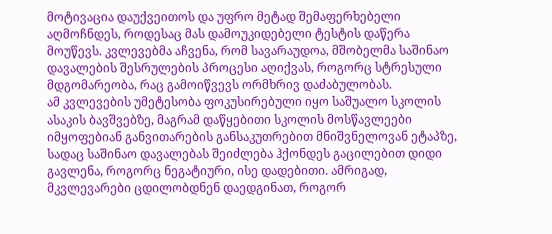მოტივაცია დაუქვეითოს და უფრო მეტად შემაფერხებელი აღმოჩნდეს, როდესაც მას დამოუკიდებელი ტესტის დაწერა მოუწევს. კვლევებმა აჩვენა, რომ სავარაუდოა, მშობელმა საშინაო დავალების შესრულების პროცესი აღიქვას, როგორც სტრესული მდგომარეობა, რაც გამოიწვევს ორმხრივ დაძაბულობას.
ამ კვლევების უმეტესობა ფოკუსირებული იყო საშუალო სკოლის ასაკის ბავშვებზე, მაგრამ დაწყებითი სკოლის მოსწავლეები იმყოფებიან განვითარების განსაკუთრებით მნიშვნელოვან ეტაპზე, სადაც საშინაო დავალებას შეიძლება ჰქონდეს გაცილებით დიდი გავლენა, როგორც ნეგატიური, ისე დადებითი. ამრიგად, მკვლევარები ცდილობდნენ დაედგინათ, როგორ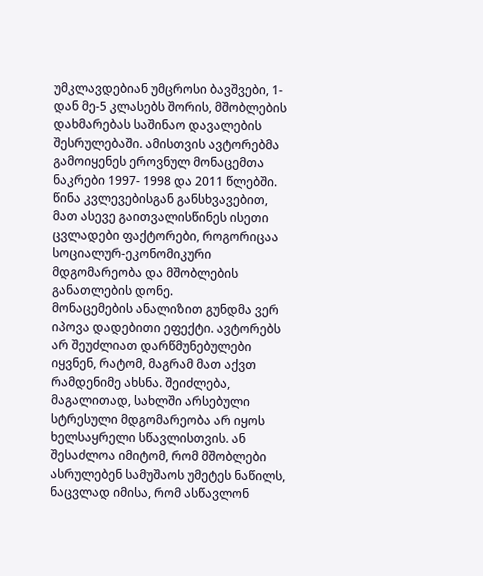უმკლავდებიან უმცროსი ბავშვები, 1-დან მე-5 კლასებს შორის, მშობლების დახმარებას საშინაო დავალების შესრულებაში. ამისთვის ავტორებმა გამოიყენეს ეროვნულ მონაცემთა ნაკრები 1997- 1998 და 2011 წლებში. წინა კვლევებისგან განსხვავებით, მათ ასევე გაითვალისწინეს ისეთი ცვლადები ფაქტორები, როგორიცაა სოციალურ-ეკონომიკური მდგომარეობა და მშობლების განათლების დონე.
მონაცემების ანალიზით გუნდმა ვერ იპოვა დადებითი ეფექტი. ავტორებს არ შეუძლიათ დარწმუნებულები იყვნენ, რატომ, მაგრამ მათ აქვთ რამდენიმე ახსნა. შეიძლება, მაგალითად, სახლში არსებული სტრესული მდგომარეობა არ იყოს ხელსაყრელი სწავლისთვის. ან შესაძლოა იმიტომ, რომ მშობლები ასრულებენ სამუშაოს უმეტეს ნაწილს, ნაცვლად იმისა, რომ ასწავლონ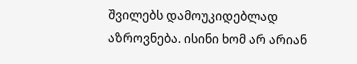შვილებს დამოუკიდებლად აზროვნება. ისინი ხომ არ არიან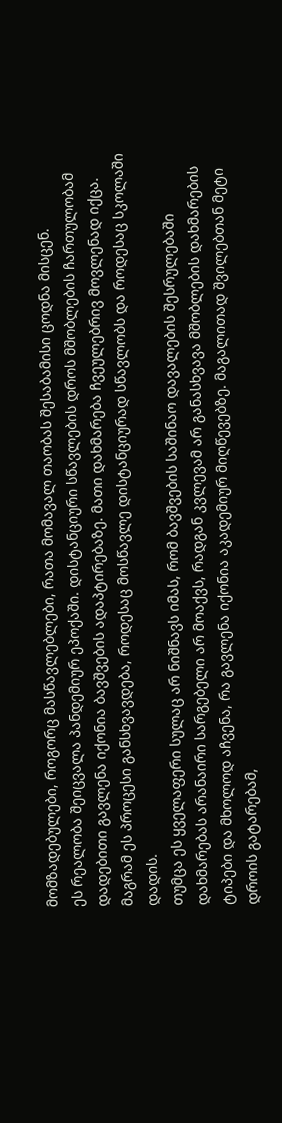მომზადებულები, როგორც მასწავლებლები, რათა მომავალ თაობას შესაბამისი ცოდნა მისცენ.
ეს რეალობა შეიცვალა პანდემიურ ეპოქაში. დისტანციური სწავლების დროს მშობლების ჩართულობამ დადებითი გავლენა იქონია ბავშვების ადაპტირებაზე. მათი დახმარება ჩვეულებრივ მოვლენად იქცა. მაგრამ ეს პროცესი განსხვავდება, როდესაც მოსწავლე დისტანციურად სწავლობს და როდესაც სკოლაში დადის.
თუმცა ეს ყველაფერი სულაც არ ნიშნავს იმას, რომ ბავშვების საშინაო დავალების შესრულებაში დახმარებას არანაირი სარგებელი არ მოაქვს, რადგან კვლევამ არ განასხვავა მშობლების დახმარების ტიპები და მხოლოდ აჩვენა, რა გავლენა იქონია აკადემიურ მიღწევებზე. მაგალითად შვილებთან მეტი დროის გატარებამ,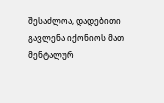შესაძლოა, დადებითი გავლენა იქონიოს მათ მენტალურ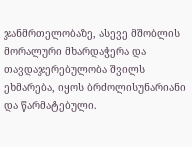ჯანმრთელობაზე, ასევე მშობლის მორალური მხარდაჭერა და თავდაჯერებულობა შვილს ეხმარება, იყოს ბრძოლისუნარიანი და წარმატებული.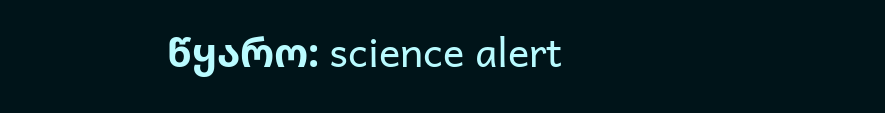წყარო: science alert